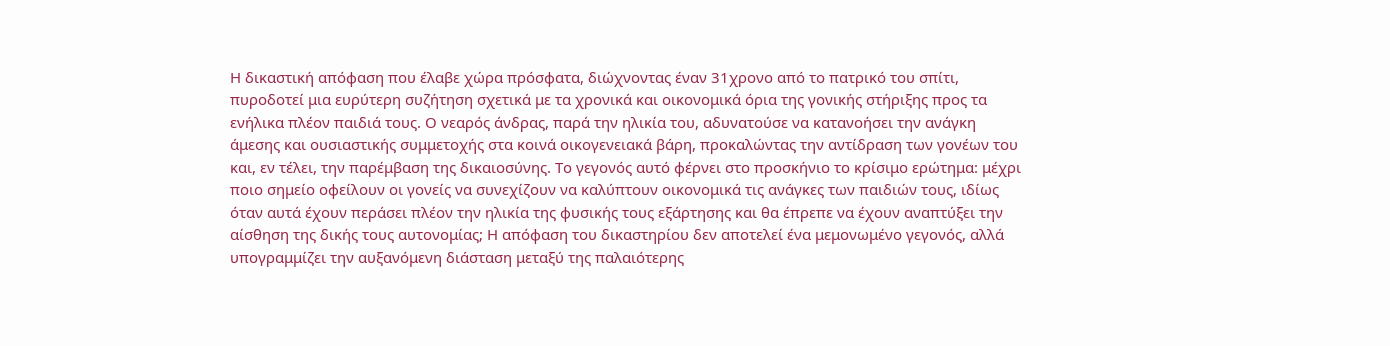Η δικαστική απόφαση που έλαβε χώρα πρόσφατα, διώχνοντας έναν 31χρονο από το πατρικό του σπίτι, πυροδοτεί μια ευρύτερη συζήτηση σχετικά με τα χρονικά και οικονομικά όρια της γονικής στήριξης προς τα ενήλικα πλέον παιδιά τους. Ο νεαρός άνδρας, παρά την ηλικία του, αδυνατούσε να κατανοήσει την ανάγκη άμεσης και ουσιαστικής συμμετοχής στα κοινά οικογενειακά βάρη, προκαλώντας την αντίδραση των γονέων του και, εν τέλει, την παρέμβαση της δικαιοσύνης. Το γεγονός αυτό φέρνει στο προσκήνιο το κρίσιμο ερώτημα: μέχρι ποιο σημείο οφείλουν οι γονείς να συνεχίζουν να καλύπτουν οικονομικά τις ανάγκες των παιδιών τους, ιδίως όταν αυτά έχουν περάσει πλέον την ηλικία της φυσικής τους εξάρτησης και θα έπρεπε να έχουν αναπτύξει την αίσθηση της δικής τους αυτονομίας; Η απόφαση του δικαστηρίου δεν αποτελεί ένα μεμονωμένο γεγονός, αλλά υπογραμμίζει την αυξανόμενη διάσταση μεταξύ της παλαιότερης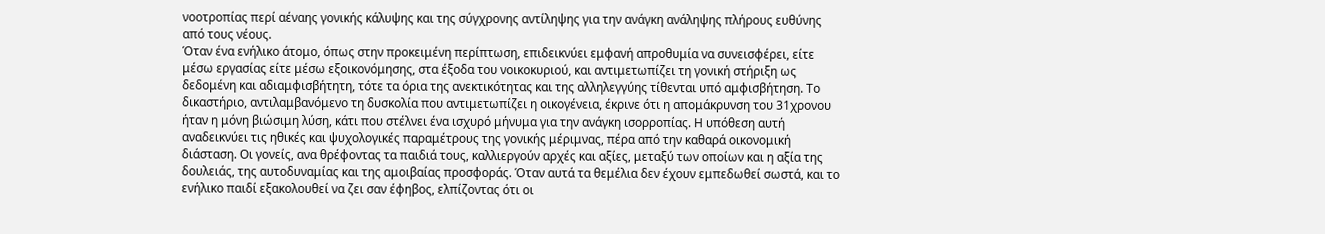νοοτροπίας περί αέναης γονικής κάλυψης και της σύγχρονης αντίληψης για την ανάγκη ανάληψης πλήρους ευθύνης από τους νέους.
Όταν ένα ενήλικο άτομο, όπως στην προκειμένη περίπτωση, επιδεικνύει εμφανή απροθυμία να συνεισφέρει, είτε μέσω εργασίας είτε μέσω εξοικονόμησης, στα έξοδα του νοικοκυριού, και αντιμετωπίζει τη γονική στήριξη ως δεδομένη και αδιαμφισβήτητη, τότε τα όρια της ανεκτικότητας και της αλληλεγγύης τίθενται υπό αμφισβήτηση. Το δικαστήριο, αντιλαμβανόμενο τη δυσκολία που αντιμετωπίζει η οικογένεια, έκρινε ότι η απομάκρυνση του 31χρονου ήταν η μόνη βιώσιμη λύση, κάτι που στέλνει ένα ισχυρό μήνυμα για την ανάγκη ισορροπίας. Η υπόθεση αυτή αναδεικνύει τις ηθικές και ψυχολογικές παραμέτρους της γονικής μέριμνας, πέρα από την καθαρά οικονομική διάσταση. Οι γονείς, ανα θρέφοντας τα παιδιά τους, καλλιεργούν αρχές και αξίες, μεταξύ των οποίων και η αξία της δουλειάς, της αυτοδυναμίας και της αμοιβαίας προσφοράς. Όταν αυτά τα θεμέλια δεν έχουν εμπεδωθεί σωστά, και το ενήλικο παιδί εξακολουθεί να ζει σαν έφηβος, ελπίζοντας ότι οι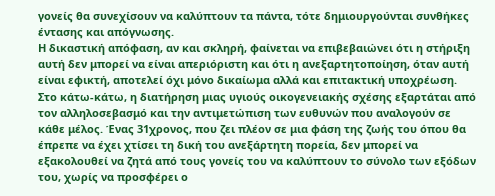γονείς θα συνεχίσουν να καλύπτουν τα πάντα, τότε δημιουργούνται συνθήκες έντασης και απόγνωσης.
Η δικαστική απόφαση, αν και σκληρή, φαίνεται να επιβεβαιώνει ότι η στήριξη αυτή δεν μπορεί να είναι απεριόριστη και ότι η ανεξαρτητοποίηση, όταν αυτή είναι εφικτή, αποτελεί όχι μόνο δικαίωμα αλλά και επιτακτική υποχρέωση. Στο κάτω-κάτω, η διατήρηση μιας υγιούς οικογενειακής σχέσης εξαρτάται από τον αλληλοσεβασμό και την αντιμετώπιση των ευθυνών που αναλογούν σε κάθε μέλος. Ένας 31χρονος, που ζει πλέον σε μια φάση της ζωής του όπου θα έπρεπε να έχει χτίσει τη δική του ανεξάρτητη πορεία, δεν μπορεί να εξακολουθεί να ζητά από τους γονείς του να καλύπτουν το σύνολο των εξόδων του, χωρίς να προσφέρει ο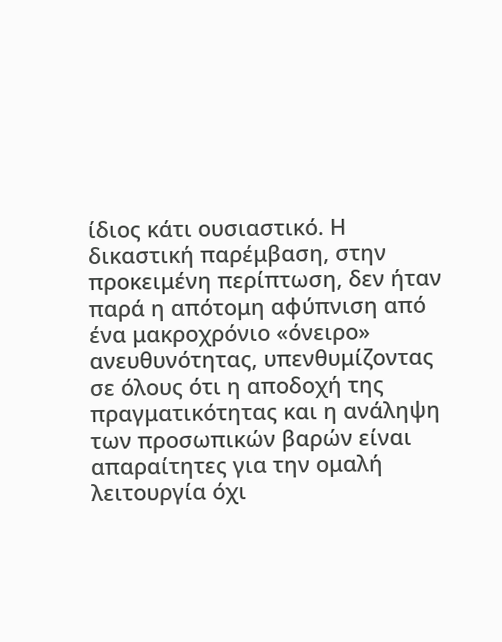ίδιος κάτι ουσιαστικό. Η δικαστική παρέμβαση, στην προκειμένη περίπτωση, δεν ήταν παρά η απότομη αφύπνιση από ένα μακροχρόνιο «όνειρο» ανευθυνότητας, υπενθυμίζοντας σε όλους ότι η αποδοχή της πραγματικότητας και η ανάληψη των προσωπικών βαρών είναι απαραίτητες για την ομαλή λειτουργία όχι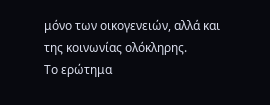μόνο των οικογενειών, αλλά και της κοινωνίας ολόκληρης.
Το ερώτημα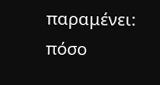παραμένει: πόσο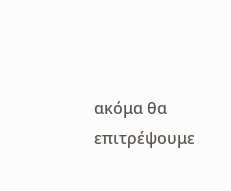ακόμα θα επιτρέψουμε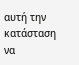αυτή την κατάσταση να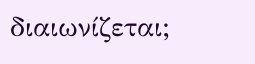διαιωνίζεται;